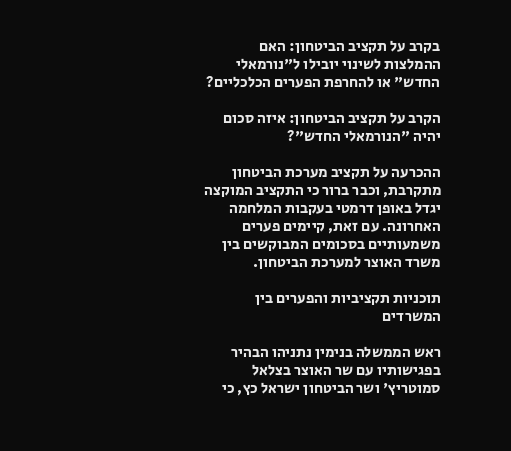בקרב על תקציב הביטחון: האם ההמלצות לשינוי יובילו ל"נורמאלי החדש" או להחרפת הפערים הכלכליים?

הקרב על תקציב הביטחון: איזה סכום יהיה "הנורמאלי החדש"?

ההכרעה על תקציב מערכת הביטחון מתקרבת, וכבר ברור כי התקציב המוקצה יגדל באופן דרמטי בעקבות המלחמה האחרונה. עם זאת, קיימים פערים משמעותיים בסכומים המבוקשים בין משרד האוצר למערכת הביטחון.

תוכניות תקציביות והפערים בין המשרדים

ראש הממשלה בנימין נתניהו הבהיר בפגישותיו עם שר האוצר בצלאל סמוטריץ' ושר הביטחון ישראל כץ, כי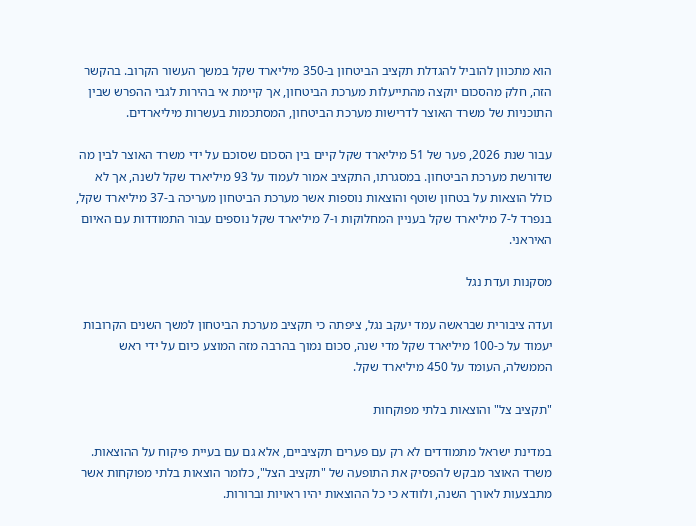הוא מתכוון להוביל להגדלת תקציב הביטחון ב-350 מיליארד שקל במשך העשור הקרוב. בהקשר הזה, חלק מהסכום יוקצה מהתייעלות מערכת הביטחון, אך קיימת אי בהירות לגבי ההפרש שבין התוכניות של משרד האוצר לדרישות מערכת הביטחון, המסתכמות בעשרות מיליארדים.

עבור שנת 2026, פער של 51 מיליארד שקל קיים בין הסכום שסוכם על ידי משרד האוצר לבין מה שדורשת מערכת הביטחון. במסגרתו, התקציב אמור לעמוד על 93 מיליארד שקל לשנה, אך לא כולל הוצאות על בטחון שוטף והוצאות נוספות אשר מערכת הביטחון מעריכה ב-37 מיליארד שקל, בנפרד ל-7 מיליארד שקל בעניין המחלוקות ו-7 מיליארד שקל נוספים עבור התמודדות עם האיום האיראני.

מסקנות ועדת נגל

ועדה ציבורית שבראשה עמד יעקב נגל, ציפתה כי תקציב מערכת הביטחון למשך השנים הקרובות יעמוד על כ-100 מיליארד שקל מדי שנה, סכום נמוך בהרבה מזה המוצע כיום על ידי ראש הממשלה, העומד על 450 מיליארד שקל.

"תקציב צל" והוצאות בלתי מפוקחות

במדינת ישראל מתמודדים לא רק עם פערים תקציביים, אלא גם עם בעיית פיקוח על ההוצאות. משרד האוצר מבקש להפסיק את התופעה של "תקציב הצל", כלומר הוצאות בלתי מפוקחות אשר מתבצעות לאורך השנה, ולוודא כי כל ההוצאות יהיו ראויות וברורות.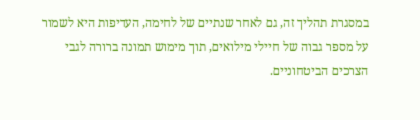במסגרת תהליך זה, גם לאחר שנתיים של לחימה, העדיפות היא לשמור על מספר גבוה של חיילי מילואים, תוך מימוש תמונה ברורה לגבי הצרכים הביטחוניים.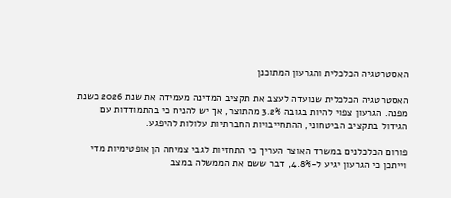האסטרטגיה הכלכלית והגרעון המתוכנן

האסטרטגיה הכלכלית שנועדה לעצב את תקציב המדינה מעמידה את שנת 2026 כשנת מפנה. הגרעון צפוי להיות בגובה 3.2% מהתוצר, אך יש להניח כי בהתמודדות עם הגידול בתקציב הביטחוני, ההתחייבויות החברתיות עלולות להיפגע.

פורום הכלכלנים במשרד האוצר העריך כי התחזיות לגבי צמיחה הן אופטימיות מדי וייתכן כי הגרעון יגיע ל-4.8%, דבר ששם את הממשלה במצב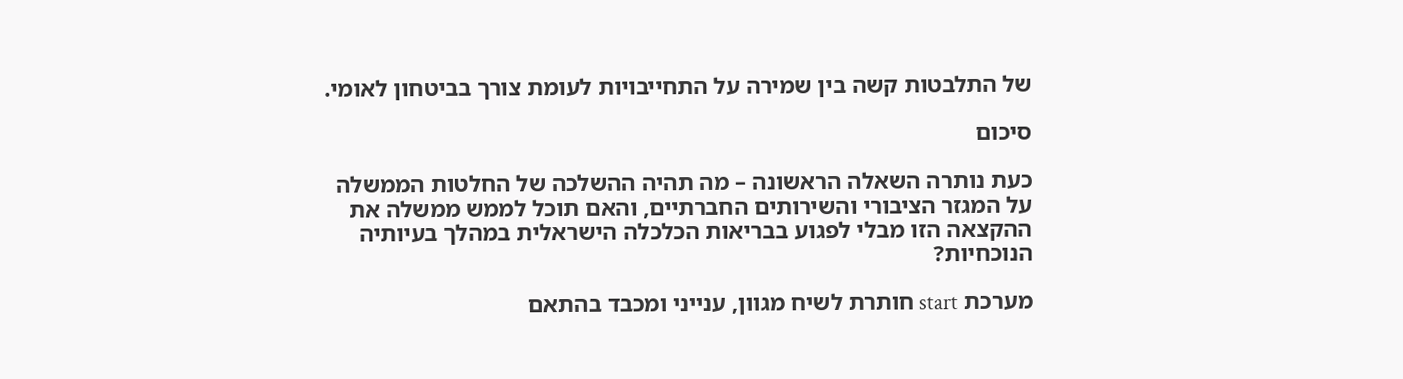של התלבטות קשה בין שמירה על התחייבויות לעומת צורך בביטחון לאומי.

סיכום

כעת נותרה השאלה הראשונה – מה תהיה ההשלכה של החלטות הממשלה על המגזר הציבורי והשירותים החברתיים, והאם תוכל לממש ממשלה את ההקצאה הזו מבלי לפגוע בבריאות הכלכלה הישראלית במהלך בעיותיה הנוכחיות?

מערכת start חותרת לשיח מגוון, ענייני ומכבד בהתאם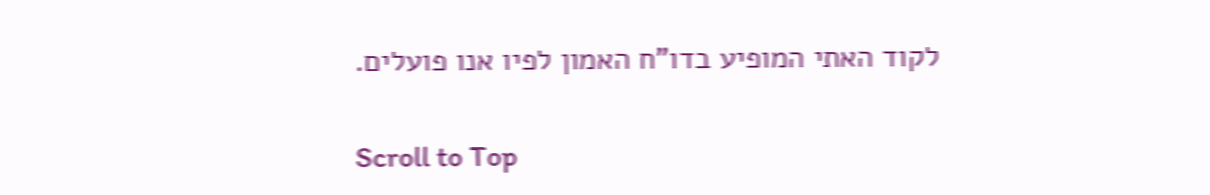לקוד האתי המופיע בדו"ח האמון לפיו אנו פועלים.

Scroll to Top